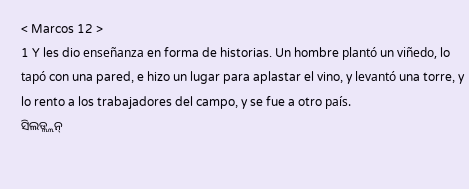< Marcos 12 >
1 Y les dio enseñanza en forma de historias. Un hombre plantó un viñedo, lo tapó con una pared, e hizo un lugar para aplastar el vino, y levantó una torre, y lo rento a los trabajadores del campo, y se fue a otro país.
ସିଲଡ୍ଲ୍ଲନ୍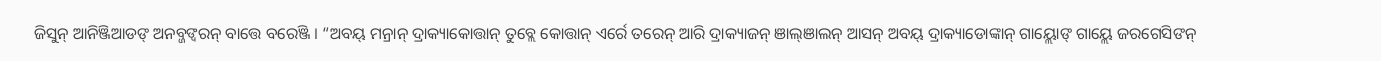ଜିସୁନ୍ ଆନିଞ୍ଜିଆଡଙ୍ ଅନବ୍ଜଙ୍ବରନ୍ ବାତ୍ତେ ବରେଞ୍ଜି । “ଅବୟ୍ ମନ୍ରାନ୍ ଦ୍ରାକ୍ୟାକୋତ୍ତାନ୍ ତୁବ୍ଲେ କୋତ୍ତାନ୍ ଏର୍ରେ ତରେନ୍ ଆରି ଦ୍ରାକ୍ୟାଜନ୍ ଞାଲ୍ଞାଲନ୍ ଆସନ୍ ଅବୟ୍ ଦ୍ରାକ୍ୟାଡୋଙ୍କାନ୍ ଗାୟ୍ଲୋଙ୍ ଗାୟ୍ଲେ ଜରଗେସିଙନ୍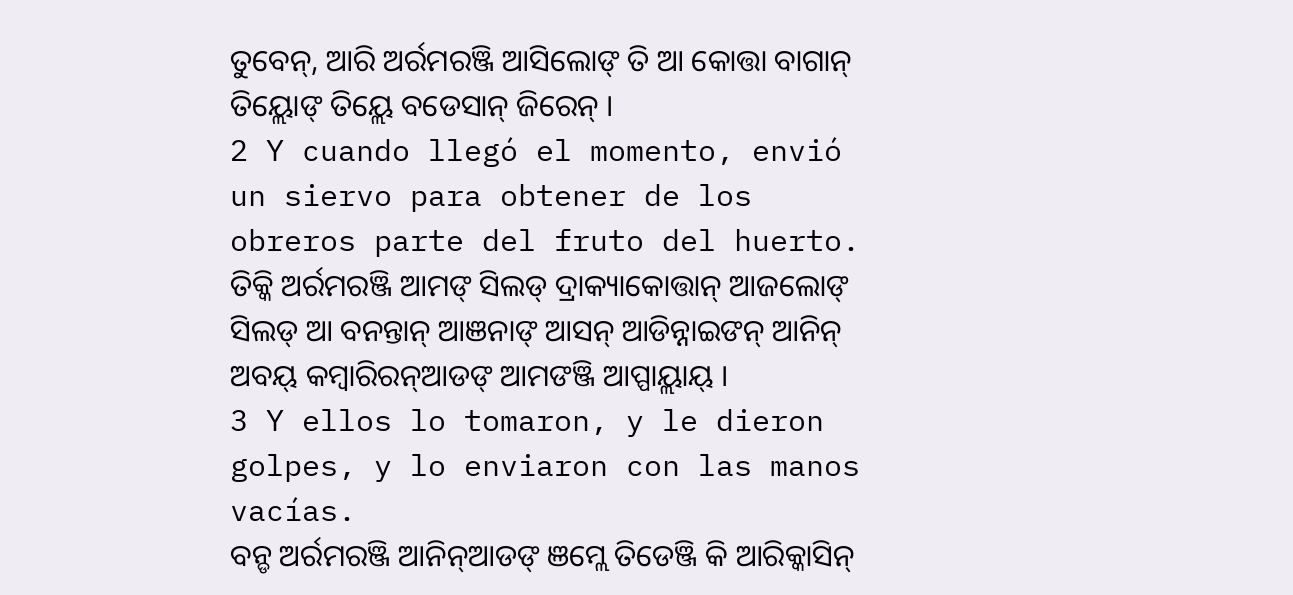ତୁବେନ୍, ଆରି ଅର୍ରମରଞ୍ଜି ଆସିଲୋଙ୍ ତି ଆ କୋତ୍ତା ବାଗାନ୍ ତିୟ୍ଲୋଙ୍ ତିୟ୍ଲେ ବଡେସାନ୍ ଜିରେନ୍ ।
2 Y cuando llegó el momento, envió un siervo para obtener de los obreros parte del fruto del huerto.
ତିକ୍କି ଅର୍ରମରଞ୍ଜି ଆମଙ୍ ସିଲଡ୍ ଦ୍ରାକ୍ୟାକୋତ୍ତାନ୍ ଆଜଲୋଙ୍ ସିଲଡ୍ ଆ ବନନ୍ତାନ୍ ଆଞନାଙ୍ ଆସନ୍ ଆଡିନ୍ନାଇଙନ୍ ଆନିନ୍ ଅବୟ୍ କମ୍ୱାରିରନ୍ଆଡଙ୍ ଆମଙଞ୍ଜି ଆପ୍ପାୟ୍ଲାୟ୍ ।
3 Y ellos lo tomaron, y le dieron golpes, y lo enviaron con las manos vacías.
ବନ୍ଡ ଅର୍ରମରଞ୍ଜି ଆନିନ୍ଆଡଙ୍ ଞମ୍ଲେ ତିଡେଞ୍ଜି କି ଆରିକ୍କାସିନ୍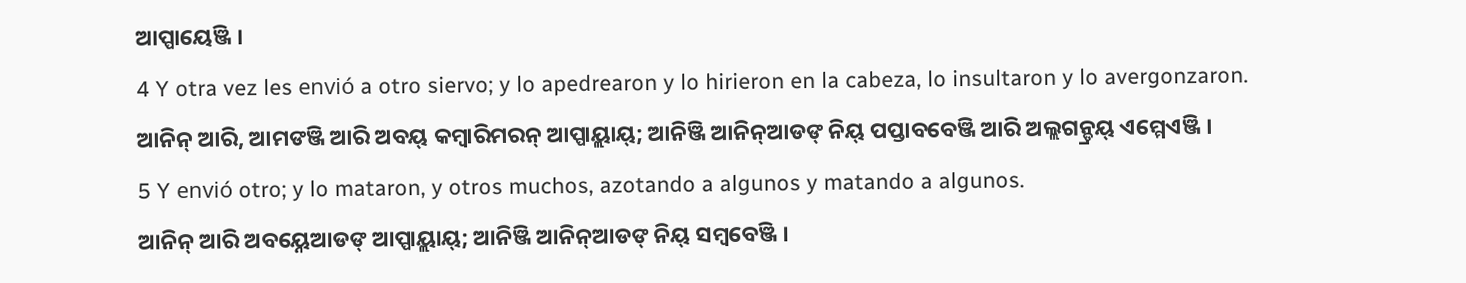ଆପ୍ପାୟେଞ୍ଜି ।
4 Y otra vez les envió a otro siervo; y lo apedrearon y lo hirieron en la cabeza, lo insultaron y lo avergonzaron.
ଆନିନ୍ ଆରି, ଆମଙଞ୍ଜି ଆରି ଅବୟ୍ କମ୍ୱାରିମରନ୍ ଆପ୍ପାୟ୍ଲାୟ୍; ଆନିଞ୍ଜି ଆନିନ୍ଆଡଙ୍ ନିୟ୍ ପପ୍ତାବବେଞ୍ଜି ଆରି ଅଲ୍ଲଗନ୍ଡ୍ରୟ୍ ଏମ୍ମେଏଞ୍ଜି ।
5 Y envió otro; y lo mataron, y otros muchos, azotando a algunos y matando a algunos.
ଆନିନ୍ ଆରି ଅବୟ୍ନେଆଡଙ୍ ଆପ୍ପାୟ୍ଲାୟ୍; ଆନିଞ୍ଜି ଆନିନ୍ଆଡଙ୍ ନିୟ୍ ସମ୍ୱବେଞ୍ଜି ।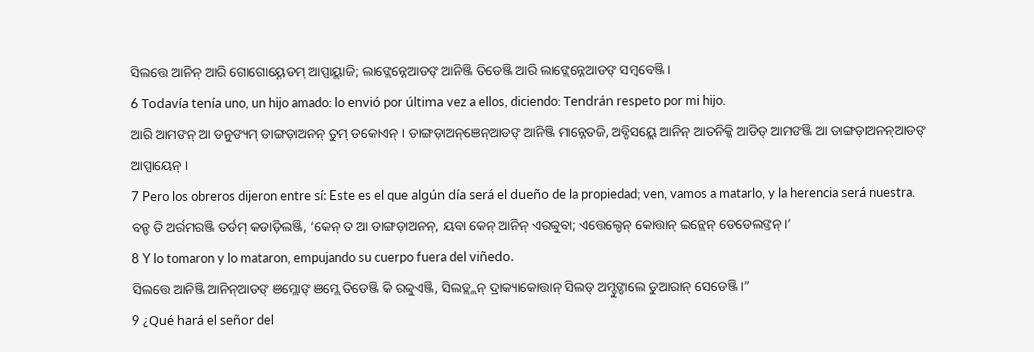ସିଲତ୍ତେ ଆନିନ୍ ଆରି ଗୋଗୋୟ୍ନେଡମ୍ ଆପ୍ପାୟ୍ଲାଜି; ଲାଙ୍ଲେନ୍ନେଆଡଙ୍ ଆନିଞ୍ଜି ତିଡେଞ୍ଜି ଆରି ଲାଙ୍ଲେନ୍ନେଆଡଙ୍ ସମ୍ୱବେଞ୍ଜି ।
6 Todavía tenía uno, un hijo amado: lo envió por última vez a ellos, diciendo: Tendrán respeto por mi hijo.
ଆରି ଆମଙନ୍ ଆ ଡନୁଙ୍ୟମ୍ ଡାଙ୍ଗଡ଼ାଅନନ୍ ତୁମ୍ ଡକୋଏନ୍ । ଡାଙ୍ଗଡ଼ାଅନ୍ଞେନ୍ଆଡଙ୍ ଆନିଞ୍ଜି ମାନ୍ନେତଜି, ଅବ୍ଡିସୟ୍ଲେ ଆନିନ୍ ଆତନିକ୍କି ଆଡିଡ୍ ଆମଙଞ୍ଜି ଆ ଡାଙ୍ଗଡ଼ାଅନନ୍ଆଡଙ୍ ଆପ୍ପାୟେନ୍ ।
7 Pero los obreros dijeron entre sí: Este es el que algún día será el dueño de la propiedad; ven, vamos a matarlo, y la herencia será nuestra.
ବନ୍ଡ ତି ଅର୍ରମରଞ୍ଜି ତର୍ଡମ୍ କଡାଡ଼ିଲଞ୍ଜି, ‘କେନ୍ ତ ଆ ଡାଙ୍ଗଡ଼ାଅନନ୍, ୟବା କେନ୍ ଆନିନ୍ ଏରବ୍ବୁବା; ଏତ୍ତେଲ୍ଡେନ୍ କୋତ୍ତାନ୍ ଇନ୍ଲେନ୍ ଡେଡେଲଙ୍ତନ୍ ।’
8 Y lo tomaron y lo mataron, empujando su cuerpo fuera del viñedo.
ସିଲତ୍ତେ ଆନିଞ୍ଜି ଆନିନ୍ଆଡଙ୍ ଞମ୍ଲୋଙ୍ ଞମ୍ଲେ ତିଡେଞ୍ଜି କି ରବ୍ବୁଏଞ୍ଜି, ସିଲଡ୍ଲ୍ଲନ୍ ଦ୍ରାକ୍ୟାକୋତ୍ତାନ୍ ସିଲଡ୍ ଅମ୍ଡୁଙ୍ଡାଲେ ଡୁଆରାନ୍ ସେଡେଞ୍ଜି ।”
9 ¿Qué hará el señor del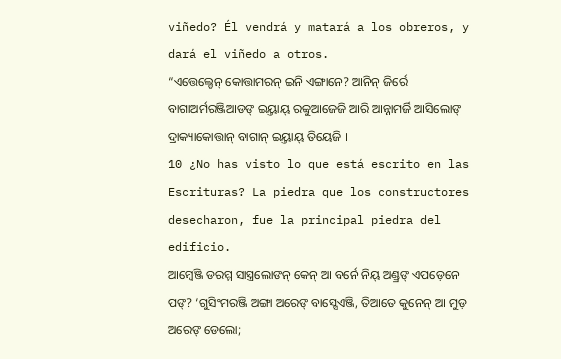viñedo? Él vendrá y matará a los obreros, y dará el viñedo a otros.
“ଏତ୍ତେଲ୍ଡେନ୍ କୋତ୍ତାମରନ୍ ଇନି ଏଙ୍ଗାନେ? ଆନିନ୍ ଜିର୍ରେ ବାଗାଅର୍ମରଞ୍ଜିଆଡଙ୍ ଇୟ୍ତାୟ୍ ରବ୍ବୁଆଜେଜି ଆରି ଆନ୍ନାମର୍ଜି ଆସିଲୋଙ୍ ଦ୍ରାକ୍ୟାକୋତ୍ତାନ୍ ବାଗାନ୍ ଇୟ୍ତାୟ୍ ତିୟେଜି ।
10 ¿No has visto lo que está escrito en las Escrituras? La piedra que los constructores desecharon, fue la principal piedra del edificio.
ଆମ୍ୱେଞ୍ଜି ଡରମ୍ମ ସାସ୍ତ୍ରଲୋଙନ୍ କେନ୍ ଆ ବର୍ନେ ନିୟ୍ ଅଣ୍ଡ୍ରଙ୍ ଏପଡ଼େନେ ପଙ୍? ‘ଗୁସିଂମରଞ୍ଜି ଅଙ୍ଗା ଅରେଙ୍ ବାସ୍ସେଏଞ୍ଜି, ତିଆତେ କୁନେନ୍ ଆ ମୁଡ଼ ଅରେଙ୍ ଡେଲୋ;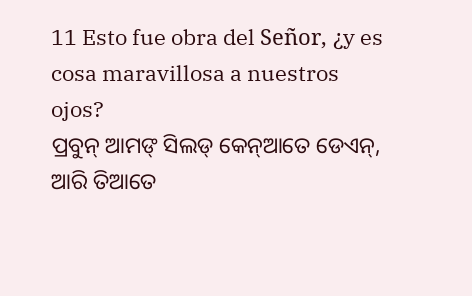11 Esto fue obra del Señor, ¿y es cosa maravillosa a nuestros ojos?
ପ୍ରବୁନ୍ ଆମଙ୍ ସିଲଡ୍ କେନ୍ଆତେ ଡେଏନ୍, ଆରି ତିଆତେ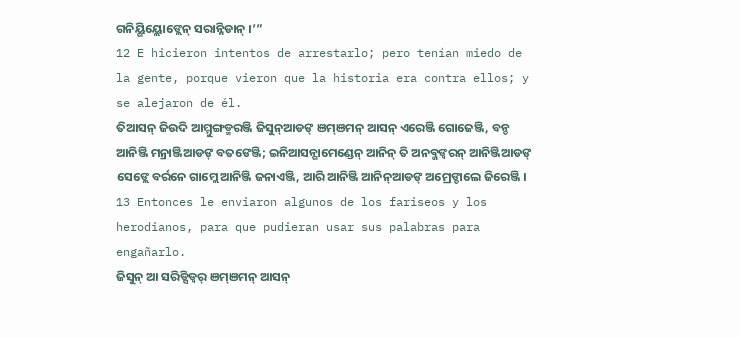ଗନିୟ୍ଗିୟ୍ଲୋଙ୍ଲେନ୍ ସରାନ୍ନିଡାନ୍ ।’”
12 E hicieron intentos de arrestarlo; pero tenían miedo de la gente, porque vieron que la historia era contra ellos; y se alejaron de él.
ତିଆସନ୍ ଜିଉଦି ଆମ୍ମୁଙ୍ଗଡ୍ମରଞ୍ଜି ଜିସୁନ୍ଆଡଙ୍ ଞମ୍ଞମନ୍ ଆସନ୍ ଏରେଞ୍ଜି ଗୋଜେଞ୍ଜି, ବନ୍ଡ ଆନିଞ୍ଜି ମନ୍ରାଞ୍ଜିଆଡଙ୍ ବତଙେଞ୍ଜି; ଇନିଆସନ୍ଗାମେଣ୍ଡେନ୍ ଆନିନ୍ ତି ଅନବ୍ଜଙ୍ବରନ୍ ଆନିଞ୍ଜିଆଡଙ୍ ସେଙ୍ଲେ ବର୍ରନେ ଗାମ୍ଲେ ଆନିଞ୍ଜି ଜନାଏଞ୍ଜି, ଆରି ଆନିଞ୍ଜି ଆନିନ୍ଆଡଙ୍ ଅମ୍ରେଙ୍ଡାଲେ ଜିରେଞ୍ଜି ।
13 Entonces le enviaron algunos de los fariseos y los herodianos, para que pudieran usar sus palabras para engañarlo.
ଜିସୁନ୍ ଆ ସରିଡ୍ସିଡ୍ବର୍ ଞମ୍ଞମନ୍ ଆସନ୍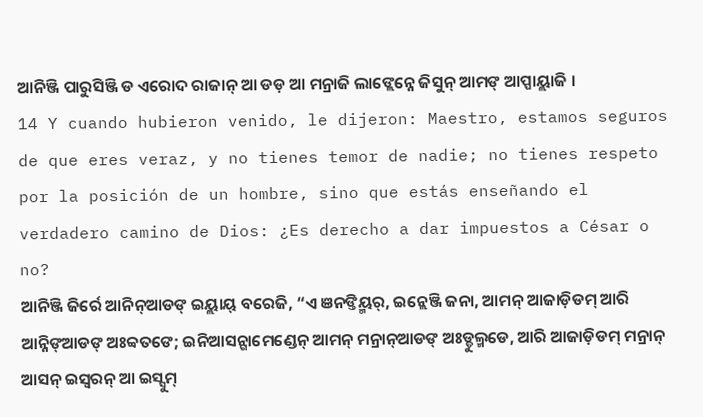ଆନିଞ୍ଜି ପାରୁସିଞ୍ଜି ଡ ଏରୋଦ ରାଜାନ୍ ଆ ଡଡ଼ ଆ ମନ୍ରାଜି ଲାଙ୍ଲେନ୍ନେ ଜିସୁନ୍ ଆମଙ୍ ଆପ୍ପାୟ୍ଲାଜି ।
14 Y cuando hubieron venido, le dijeron: Maestro, estamos seguros de que eres veraz, y no tienes temor de nadie; no tienes respeto por la posición de un hombre, sino que estás enseñando el verdadero camino de Dios: ¿Es derecho a dar impuestos a César o no?
ଆନିଞ୍ଜି ଜିର୍ରେ ଆନିନ୍ଆଡଙ୍ ଇୟ୍ଲାୟ୍ ବରେଜି, “ଏ ଞନଙ୍ତିୟ୍ମର୍, ଇନ୍ଲେଞ୍ଜି ଜନା, ଆମନ୍ ଆଜାଡ଼ିଡମ୍ ଆରି ଆନ୍ନିଙ୍ଆଡଙ୍ ଅଃବ୍ବତଙେ; ଇନିଆସନ୍ଗାମେଣ୍ଡେନ୍ ଆମନ୍ ମନ୍ରାନ୍ଆଡଙ୍ ଅଃଡ୍ଡୁଲ୍ମଡେ, ଆରି ଆଜାଡ଼ିଡମ୍ ମନ୍ରାନ୍ ଆସନ୍ ଇସ୍ୱରନ୍ ଆ ଇସ୍ସୁମ୍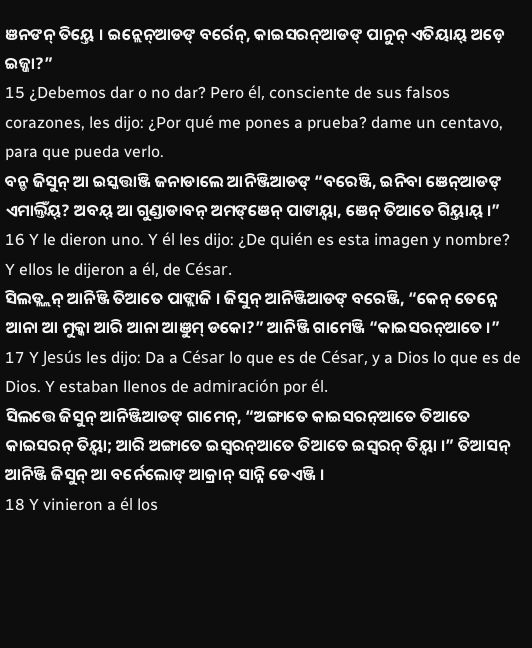ଞନଙନ୍ ତିୟ୍ତେ । ଇନ୍ଲେନ୍ଆଡଙ୍ ବର୍ରେନ୍, କାଇସରନ୍ଆଡଙ୍ ପାନୁନ୍ ଏତିୟାୟ୍ ଅଡ଼େ ଇଜ୍ଜା?”
15 ¿Debemos dar o no dar? Pero él, consciente de sus falsos corazones, les dijo: ¿Por qué me pones a prueba? dame un centavo, para que pueda verlo.
ବନ୍ଡ ଜିସୁନ୍ ଆ ଇସ୍କତ୍ତାଞ୍ଜି ଜନାଡାଲେ ଆନିଞ୍ଜିଆଡଙ୍ “ବରେଞ୍ଜି, ଇନିବା ଞେନ୍ଆଡଙ୍ ଏମାଲ୍ତିଁୟ୍? ଅବୟ୍ ଆ ଗୁଣ୍ଡାଡାବନ୍ ଅମଙ୍ଞେନ୍ ପାଙାୟ୍ବା, ଞେନ୍ ତିଆତେ ଗିୟ୍ତାୟ୍ ।”
16 Y le dieron uno. Y él les dijo: ¿De quién es esta imagen y nombre? Y ellos le dijeron a él, de César.
ସିଲଡ୍ଲ୍ଲନ୍ ଆନିଞ୍ଜି ତିଆତେ ପାଙ୍ଲାଜି । ଜିସୁନ୍ ଆନିଞ୍ଜିଆଡଙ୍ ବରେଞ୍ଜି, “କେନ୍ ତେନ୍ନେ ଆନା ଆ ମୁକ୍କା ଆରି ଆନା ଆଞୁମ୍ ଡକୋ?” ଆନିଞ୍ଜି ଗାମେଞ୍ଜି “କାଇସରନ୍ଆତେ ।”
17 Y Jesús les dijo: Da a César lo que es de César, y a Dios lo que es de Dios. Y estaban llenos de admiración por él.
ସିଲତ୍ତେ ଜିସୁନ୍ ଆନିଞ୍ଜିଆଡଙ୍ ଗାମେନ୍, “ଅଙ୍ଗାତେ କାଇସରନ୍ଆତେ ତିଆତେ କାଇସରନ୍ ତିୟ୍ବା; ଆରି ଅଙ୍ଗାତେ ଇସ୍ୱରନ୍ଆତେ ତିଆତେ ଇସ୍ୱରନ୍ ତିୟ୍ବା ।” ତିଆସନ୍ ଆନିଞ୍ଜି ଜିସୁନ୍ ଆ ବର୍ନେଲୋଙ୍ ଆକ୍ରାନ୍ ସାନ୍ନି ଡେଏଞ୍ଜି ।
18 Y vinieron a él los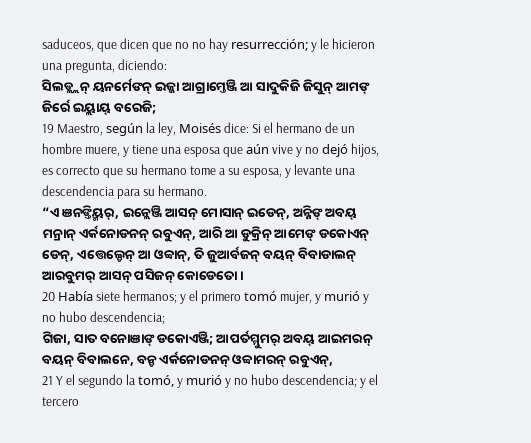saduceos, que dicen que no no hay resurrección; y le hicieron una pregunta, diciendo:
ସିଲଡ୍ଲ୍ଲନ୍ ୟନର୍ମେଙନ୍ ଇଜ୍ଜା ଆଗ୍ରାମ୍ତେଞ୍ଜି ଆ ସାଦୁକିଜି ଜିସୁନ୍ ଆମଙ୍ ଜିର୍ରେ ଇୟ୍ଲାୟ୍ ବରେଜି;
19 Maestro, según la ley, Moisés dice: Si el hermano de un hombre muere, y tiene una esposa que aún vive y no dejó hijos, es correcto que su hermano tome a su esposa, y levante una descendencia para su hermano.
“ଏ ଞନଙ୍ତିୟ୍ମର୍, ଇନ୍ଲେଞ୍ଜି ଆସନ୍ ମୋସାନ୍ ଇଡେନ୍, ଅନ୍ନିଙ୍ ଅବୟ୍ ମନ୍ରାନ୍ ଏର୍କନୋଡନନ୍ ରବୁଏନ୍, ଆରି ଆ ଡୁକ୍ରିନ୍ ଆମେଙ୍ ଡକୋଏନ୍ ଡେନ୍, ଏତ୍ତେଲ୍ଡେନ୍ ଆ ଓବ୍ବାନ୍, ତି ଜୁଆର୍ବଜନ୍ ବୟନ୍ ବିବାଡାଲନ୍ ଆରବୁମର୍ ଆସନ୍ ପସିଜନ୍ କୋଡେତୋ ।
20 Había siete hermanos; y el primero tomó mujer, y murió y no hubo descendencia;
ଗିଜା, ସାତ ବନୋଞାଙ୍ ଡକୋଏଞ୍ଜି; ଆପର୍ତମ୍ମୁମର୍ ଅବୟ୍ ଆଇମରନ୍ ବୟନ୍ ବିବାଲନେ, ବନ୍ଡ ଏର୍କନୋଡନନ୍ ଓବ୍ବାମରନ୍ ରବୁଏନ୍,
21 Y el segundo la tomó, y murió y no hubo descendencia; y el tercero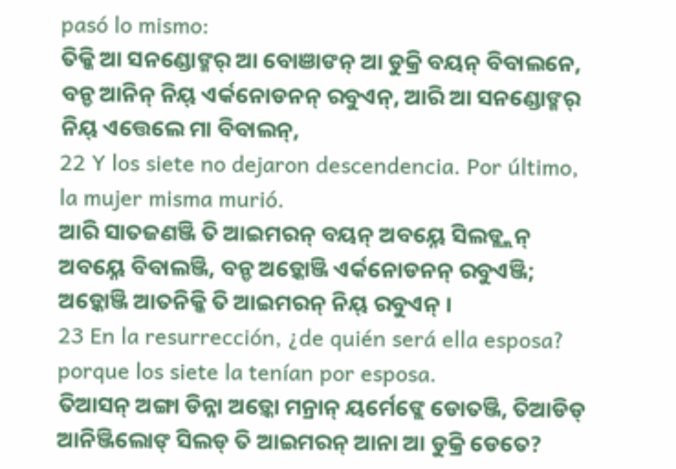pasó lo mismo:
ତିକ୍କି ଆ ସନଣ୍ଡୋଙ୍ମର୍ ଆ ବୋଞାଙନ୍ ଆ ଡୁକ୍ରି ବୟନ୍ ବିବାଲନେ, ବନ୍ଡ ଆନିନ୍ ନିୟ୍ ଏର୍କନୋଡନନ୍ ରବୁଏନ୍, ଆରି ଆ ସନଣ୍ଡୋଙ୍ମର୍ ନିୟ୍ ଏତ୍ତେଲେ ମା ବିବାଲନ୍,
22 Y los siete no dejaron descendencia. Por último, la mujer misma murió.
ଆରି ସାତଜଣଞ୍ଜି ତି ଆଇମରନ୍ ବୟନ୍ ଅବୟ୍ନେ ସିଲଡ୍ଲ୍ଲନ୍ ଅବୟ୍ନେ ବିବାଲଞ୍ଜି, ବନ୍ଡ ଅଡ଼୍କୋଞ୍ଜି ଏର୍କନୋଡନନ୍ ରବୁଏଞ୍ଜି; ଅଡ଼୍କୋଞ୍ଜି ଆତନିକ୍କି ତି ଆଇମରନ୍ ନିୟ୍ ରବୁଏନ୍ ।
23 En la resurrección, ¿de quién será ella esposa? porque los siete la tenían por esposa.
ତିଆସନ୍ ଅଙ୍ଗା ଡିନ୍ନା ଅଡ଼୍କୋ ମନ୍ରାନ୍ ୟର୍ମେଙ୍ଲେ ଡୋତଞ୍ଜି, ତିଆଡିଡ୍ ଆନିଞ୍ଜିଲୋଙ୍ ସିଲଡ୍ ତି ଆଇମରନ୍ ଆନା ଆ ଡୁକ୍ରି ଡେତେ?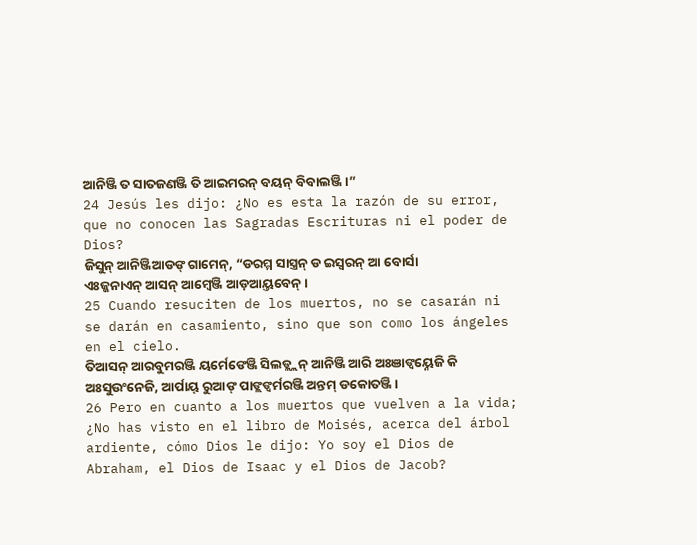ଆନିଞ୍ଜି ତ ସାତଜଣଞ୍ଜି ତି ଆଇମରନ୍ ବୟନ୍ ବିବାଲଞ୍ଜି ।”
24 Jesús les dijo: ¿No es esta la razón de su error, que no conocen las Sagradas Escrituras ni el poder de Dios?
ଜିସୁନ୍ ଆନିଞ୍ଜିଆଡଙ୍ ଗାମେନ୍, “ଡରମ୍ମ ସାସ୍ତ୍ରନ୍ ଡ ଇସ୍ୱରନ୍ ଆ ବୋର୍ସା ଏଃଜ୍ଜନାଏନ୍ ଆସନ୍ ଆମ୍ୱେଞ୍ଜି ଆଡ଼ଆୟ୍ତବେନ୍ ।
25 Cuando resuciten de los muertos, no se casarán ni se darán en casamiento, sino que son como los ángeles en el cielo.
ତିଆସନ୍ ଆରବୁମରଞ୍ଜି ୟର୍ମେଙେଞ୍ଜି ସିଲଡ୍ଲ୍ଲନ୍ ଆନିଞ୍ଜି ଆରି ଅଃଞାଙ୍ବୟ୍ନେଜି କି ଅଃସୁଉଂନେଜି, ଆର୍ପାୟ୍ ରୁଆଙ୍ ପାଙ୍ଲଙ୍ବର୍ମରଞ୍ଜି ଅନ୍ତମ୍ ଡକୋତଞ୍ଜି ।
26 Pero en cuanto a los muertos que vuelven a la vida; ¿No has visto en el libro de Moisés, acerca del árbol ardiente, cómo Dios le dijo: Yo soy el Dios de Abraham, el Dios de Isaac y el Dios de Jacob?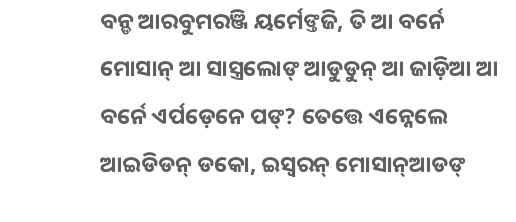ବନ୍ଡ ଆରବୁମରଞ୍ଜି ୟର୍ମେଙ୍ତଜି, ତି ଆ ବର୍ନେ ମୋସାନ୍ ଆ ସାସ୍ତ୍ରଲୋଙ୍ ଆଡୁଡୁନ୍ ଆ ଜାଡ଼ିଆ ଆ ବର୍ନେ ଏର୍ପଡ଼େନେ ପଙ୍? ତେତ୍ତେ ଏନ୍ନେଲେ ଆଇଡିଡନ୍ ଡକୋ, ଇସ୍ୱରନ୍ ମୋସାନ୍ଆଡଙ୍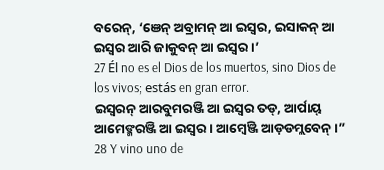ବରେନ୍, ‘ଞେନ୍ ଅବ୍ରାମନ୍ ଆ ଇସ୍ୱର, ଇସାକନ୍ ଆ ଇସ୍ୱର ଆରି ଜାକୁବନ୍ ଆ ଇସ୍ୱର ।’
27 Él no es el Dios de los muertos, sino Dios de los vivos; estás en gran error.
ଇସ୍ୱରନ୍ ଆରବୁମରଞ୍ଜି ଆ ଇସ୍ୱର ତଡ୍, ଆର୍ପାୟ୍ ଆମେଙ୍ମରଞ୍ଜି ଆ ଇସ୍ୱର । ଆମ୍ୱେଞ୍ଜି ଆଡ଼ଡମ୍ଲବେନ୍ ।”
28 Y vino uno de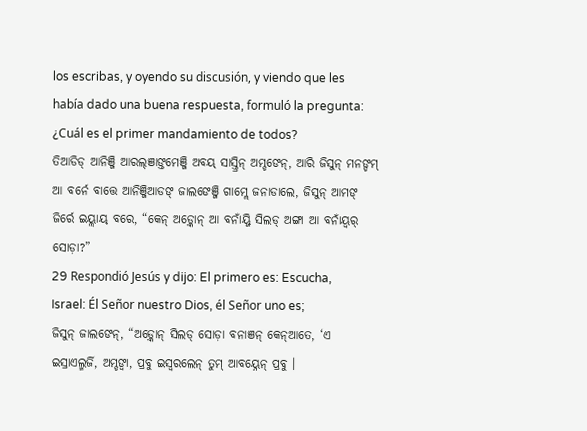los escribas, y oyendo su discusión, y viendo que les había dado una buena respuesta, formuló la pregunta: ¿Cuál es el primer mandamiento de todos?
ତିଆଡିଡ୍ ଆନିଞ୍ଜି ଆରଲ୍ଞାଙ୍ତମେଞ୍ଜି ଅବୟ୍ ସାସ୍ତ୍ରିନ୍ ଅମ୍ଡଙେନ୍, ଆରି ଜିସୁନ୍ ମନଙ୍ଡମ୍ ଆ ବର୍ନେ ବାତ୍ତେ ଆନିଞ୍ଜିଆଡଙ୍ ଜାଲଙେଞ୍ଜି ଗାମ୍ଲେ ଜନାଡାଲେ, ଜିସୁନ୍ ଆମଙ୍ ଜିର୍ରେ ଇୟ୍ଲାୟ୍ ବରେ, “କେନ୍ ଅଡ଼୍କୋନ୍ ଆ ବନାଁୟ୍ଜି ସିଲଡ୍ ଅଙ୍ଗା ଆ ବନାଁୟ୍ବର୍ ସୋଡ଼ା?”
29 Respondió Jesús y dijo: El primero es: Escucha, Israel: Él Señor nuestro Dios, él Señor uno es;
ଜିସୁନ୍ ଜାଲଙେନ୍, “ଅଡ଼୍କୋନ୍ ସିଲଡ୍ ସୋଡ଼ା ବନାଞନ୍ କେନ୍ଆତେ, ‘ଏ ଇସ୍ରାଏଲ୍ମର୍ଜି, ଅମ୍ଡଙ୍ବା, ପ୍ରବୁ ଇସ୍ୱରଲେନ୍ ତୁମ୍ ଆବୟ୍ନେନ୍ ପ୍ରବୁ ।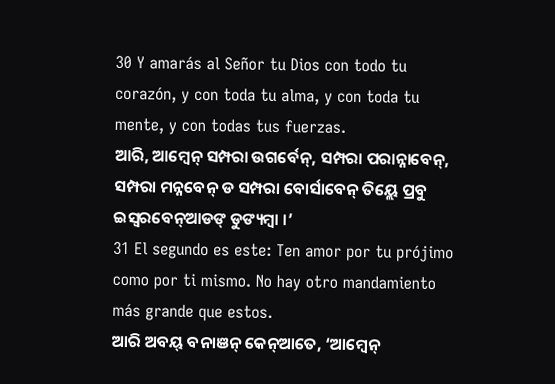30 Y amarás al Señor tu Dios con todo tu corazón, y con toda tu alma, y con toda tu mente, y con todas tus fuerzas.
ଆରି, ଆମ୍ୱେନ୍ ସମ୍ପରା ଉଗର୍ବେନ୍, ସମ୍ପରା ପରାନ୍ନାବେନ୍, ସମ୍ପରା ମନ୍ନବେନ୍ ଡ ସମ୍ପରା ବୋର୍ସାବେନ୍ ତିୟ୍ଲେ ପ୍ରବୁ ଇସ୍ୱରବେନ୍ଆଡଙ୍ ଡୁଙ୍ୟମ୍ବା ।’
31 El segundo es este: Ten amor por tu prójimo como por ti mismo. No hay otro mandamiento más grande que estos.
ଆରି ଅବୟ୍ ବନାଞନ୍ କେନ୍ଆତେ, ‘ଆମ୍ୱେନ୍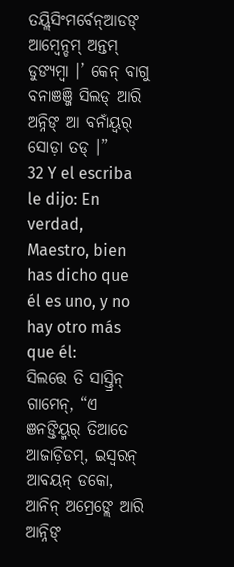ତୟ୍ଲିସିଂମର୍ବେନ୍ଆଡଙ୍ ଆମ୍ୱେନ୍ଡମ୍ ଅନ୍ତମ୍ ଡୁଙ୍ୟମ୍ବା ।’ କେନ୍ ବାଗୁ ବନାଞଞ୍ଜି ସିଲଡ୍ ଆରି ଅନ୍ନିଙ୍ ଆ ବନାଁୟ୍ବର୍ ସୋଡ଼ା ତଡ୍ ।”
32 Y el escriba le dijo: En verdad, Maestro, bien has dicho que él es uno, y no hay otro más que él:
ସିଲତ୍ତେ ତି ସାସ୍ତ୍ରିନ୍ ଗାମେନ୍, “ଏ ଞନଙ୍ତିୟ୍ମର୍ ତିଆତେ ଆଜାଡ଼ିଡମ୍, ଇସ୍ୱରନ୍ ଆବୟନ୍ ଡକୋ, ଆନିନ୍ ଅମ୍ରେଙ୍ଲେ ଆରି ଆନ୍ନିଙ୍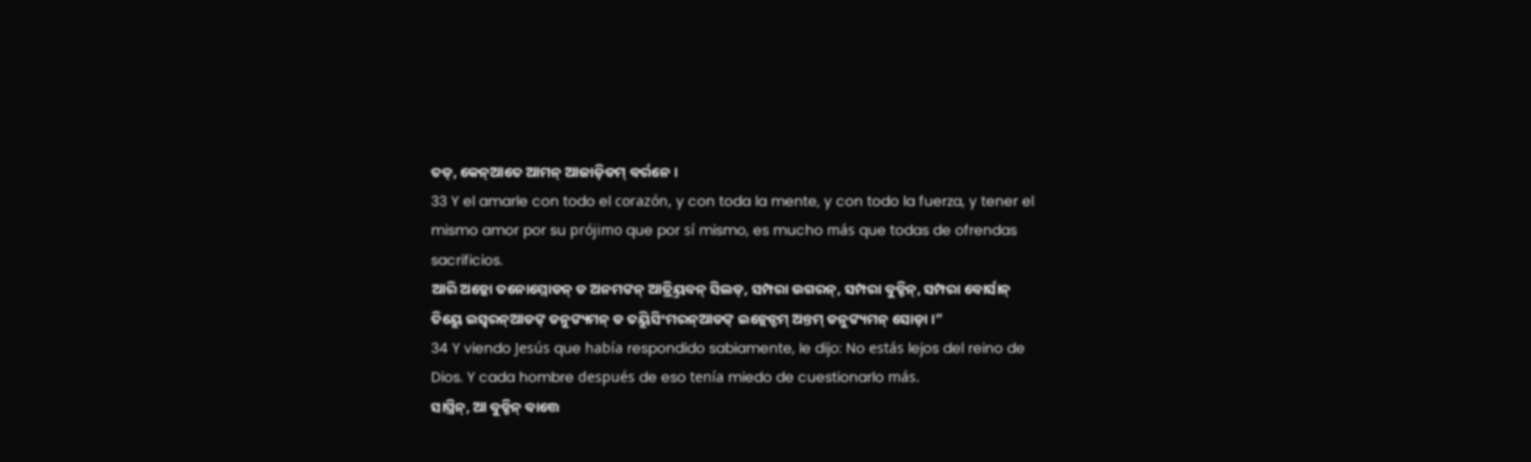ତଡ୍, କେନ୍ଆତେ ଆମନ୍ ଆଜାଡ଼ିଡମ୍ ବର୍ରନେ ।
33 Y el amarle con todo el corazón, y con toda la mente, y con todo la fuerza, y tener el mismo amor por su prójimo que por sí mismo, es mucho más que todas de ofrendas sacrificios.
ଆରି ଅଡ଼୍କୋ ତନୋମ୍ମୋଡନ୍ ଡ ଅନମଙନ୍ ଆତ୍ରିୟ୍ତବନ୍ ସିଲଡ୍, ସମ୍ପରା ଉଗରନ୍, ସମ୍ପରା ବୁଡ୍ଡିନ୍, ସମ୍ପରା ବୋର୍ସାନ୍ ତିୟ୍ଲେ ଇସ୍ୱରନ୍ଆଡଙ୍ ଡନୁଙ୍ୟମନ୍ ଡ ତୟ୍ଲିସିଂମରନ୍ଆଡଙ୍ ଇନ୍ଲେନ୍ଡମ୍ ଅନ୍ତମ୍ ଡନୁଙ୍ୟମନ୍ ସୋଡ଼ା ।”
34 Y viendo Jesús que había respondido sabiamente, le dijo: No estás lejos del reino de Dios. Y cada hombre después de eso tenía miedo de cuestionarlo más.
ସାସ୍ତ୍ରିନ୍, ଆ ବୁଡ୍ଡିନ୍ ବାତ୍ତେ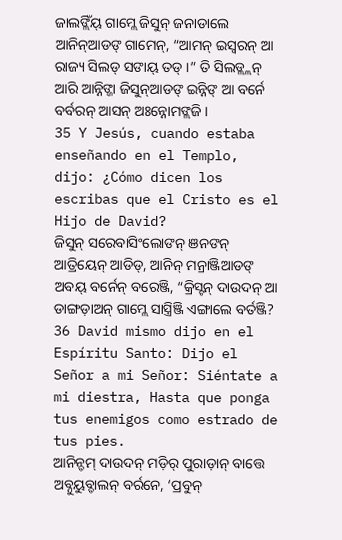ଜାଲଙ୍ଲିଁୟ୍ ଗାମ୍ଲେ ଜିସୁନ୍ ଜନାଡାଲେ ଆନିନ୍ଆଡଙ୍ ଗାମେନ୍, “ଆମନ୍ ଇସ୍ୱରନ୍ ଆ ରାଜ୍ୟ ସିଲଡ୍ ସଙାୟ୍ ତଡ୍ ।” ତି ସିଲଡ୍ଲ୍ଲନ୍ ଆରି ଆନ୍ନିଙ୍ଜା ଜିସୁନ୍ଆଡଙ୍ ଇନ୍ନିଙ୍ ଆ ବର୍ନେ ବର୍ବରନ୍ ଆସନ୍ ଅଃନ୍ନୋମଙ୍ଲଜି ।
35 Y Jesús, cuando estaba enseñando en el Templo, dijo: ¿Cómo dicen los escribas que el Cristo es el Hijo de David?
ଜିସୁନ୍ ସରେବାସିଂଲୋଙନ୍ ଞନଙନ୍ ଆତ୍ରିୟେନ୍ ଆଡିଡ୍, ଆନିନ୍ ମନ୍ରାଞ୍ଜିଆଡଙ୍ ଅବୟ୍ ବର୍ନେନ୍ ବରେଞ୍ଜି, “କ୍ରିସ୍ଟନ୍ ଦାଉଦନ୍ ଆ ଡାଙ୍ଗଡ଼ାଅନ୍ ଗାମ୍ଲେ ସାସ୍ତ୍ରିଞ୍ଜି ଏଙ୍ଗାଲେ ବର୍ତଞ୍ଜି?
36 David mismo dijo en el Espíritu Santo: Dijo el Señor a mi Señor: Siéntate a mi diestra, Hasta que ponga tus enemigos como estrado de tus pies.
ଆନିନ୍ଡମ୍ ଦାଉଦନ୍ ମଡ଼ିର୍ ପୁରାଡ଼ାନ୍ ବାତ୍ତେ ଅବ୍ନୁୟୁବ୍ଡାଲନ୍ ବର୍ରନେ, ‘ପ୍ରବୁନ୍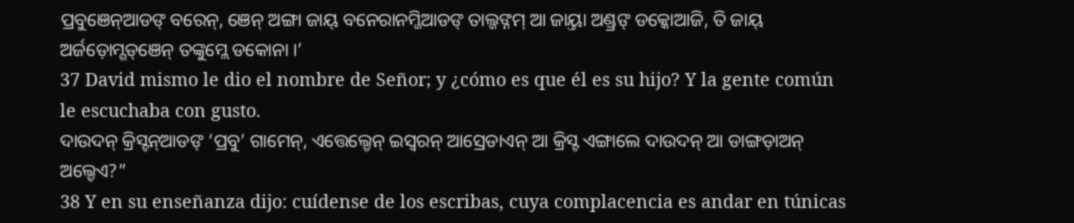ପ୍ରବୁଞେନ୍ଆଡଙ୍ ବରେନ୍, ଞେନ୍ ଅଙ୍ଗା ଜାୟ୍ ବନେରାନମ୍ଜିଆଡଙ୍ ତାଲ୍ଜଙ୍ନମ୍ ଆ ଜାୟ୍ତା ଅଣ୍ଡ୍ରଙ୍ ଡକ୍କୋଆଜି, ତି ଜାୟ୍ ଅର୍ଜଡ଼ୋମ୍ଗଡ୍ଞେନ୍ ତଙ୍କୁମ୍ଲେ ଡକୋନା ।’
37 David mismo le dio el nombre de Señor; y ¿cómo es que él es su hijo? Y la gente común le escuchaba con gusto.
ଦାଉଦନ୍ କ୍ରିସ୍ଟନ୍ଆଡଙ୍ ‘ପ୍ରବୁ’ ଗାମେନ୍, ଏତ୍ତେଲ୍ଡେନ୍ ଇସ୍ୱରନ୍ ଆସ୍ରେଡାଏନ୍ ଆ କ୍ରିସ୍ଟ ଏଙ୍ଗାଲେ ଦାଉଦନ୍ ଆ ଡାଙ୍ଗଡ଼ାଅନ୍ ଅଲ୍ଡେଏ?”
38 Y en su enseñanza dijo: cuídense de los escribas, cuya complacencia es andar en túnicas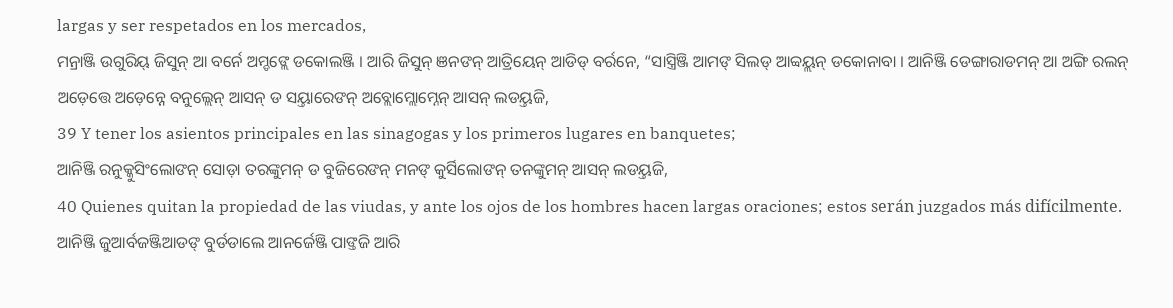largas y ser respetados en los mercados,
ମନ୍ରାଞ୍ଜି ଉଗୁରିୟ୍ ଜିସୁନ୍ ଆ ବର୍ନେ ଅମ୍ଡଙ୍ଲେ ଡକୋଲଞ୍ଜି । ଆରି ଜିସୁନ୍ ଞନଙନ୍ ଆତ୍ରିୟେନ୍ ଆଡିଡ୍ ବର୍ରନେ, “ସାସ୍ତ୍ରିଞ୍ଜି ଆମଙ୍ ସିଲଡ୍ ଆବ୍ବୟ୍ଲନ୍ ଡକୋନାବା । ଆନିଞ୍ଜି ଡେଙ୍ଗାରାଡମନ୍ ଆ ଅଙ୍ଗି ରଲନ୍ ଅଡ଼େତ୍ତେ ଅଡ଼େନ୍ନେ ବନୁଲ୍ଲେନ୍ ଆସନ୍ ଡ ସୟ୍ତାରେଙନ୍ ଅବ୍ଲୋମ୍ଲୋମ୍ନେନ୍ ଆସନ୍ ଲଡୟ୍ତଜି,
39 Y tener los asientos principales en las sinagogas y los primeros lugares en banquetes;
ଆନିଞ୍ଜି ରନୁକ୍କୁସିଂଲୋଙନ୍ ସୋଡ଼ା ତରଙ୍କୁମନ୍ ଡ ବୁଜିରେଙନ୍ ମନଙ୍ କୁର୍ସିଲୋଙନ୍ ତନଙ୍କୁମନ୍ ଆସନ୍ ଲଡୟ୍ତଜି,
40 Quienes quitan la propiedad de las viudas, y ante los ojos de los hombres hacen largas oraciones; estos serán juzgados más difícilmente.
ଆନିଞ୍ଜି ଜୁଆର୍ବଜଞ୍ଜିଆଡଙ୍ ବୁର୍ଡଡାଲେ ଆନର୍ଜେଞ୍ଜି ପାଙ୍ତଜି ଆରି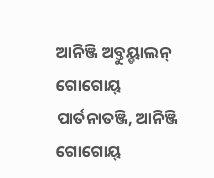ଆନିଞ୍ଜି ଅବ୍ତୁୟ୍ଡାଲନ୍ ଗୋଗୋୟ୍ ପାର୍ତନାତଞ୍ଜି, ଆନିଞ୍ଜି ଗୋଗୋୟ୍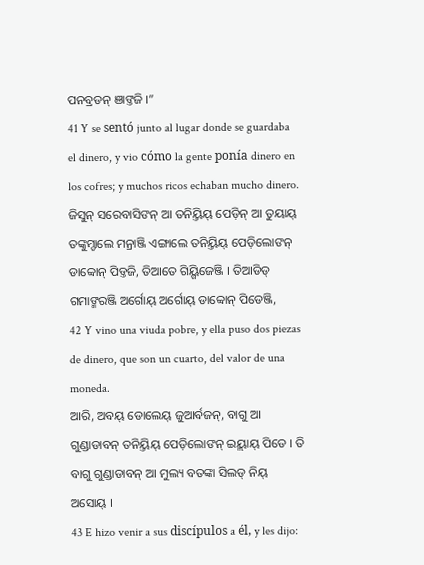ପନବ୍ରଡନ୍ ଞାଙ୍ତଜି ।”
41 Y se sentó junto al lugar donde se guardaba el dinero, y vio cómo la gente ponía dinero en los cofres; y muchos ricos echaban mucho dinero.
ଜିସୁନ୍ ସରେବାସିଙନ୍ ଆ ତନିୟ୍ତିୟ୍ ପେଡ଼ିନ୍ ଆ ତୁୟାୟ୍ ତଙ୍କୁମ୍ଡାଲେ ମନ୍ରାଞ୍ଜି ଏଙ୍ଗାଲେ ତନିୟ୍ତିୟ୍ ପେଡ଼ିଲୋଙନ୍ ଡାବ୍ବୋନ୍ ପିଡ୍ତଜି, ତିଆତେ ଗିୟ୍ଗିଜେଞ୍ଜି । ତିଆଡିଡ୍ ଗମାଙ୍ମରଞ୍ଜି ଅର୍ଗୋୟ୍ ଅର୍ଗୋୟ୍ ଡାବ୍ବୋନ୍ ପିଡେଞ୍ଜି,
42 Y vino una viuda pobre, y ella puso dos piezas de dinero, que son un cuarto, del valor de una moneda.
ଆରି, ଅବୟ୍ ଡୋଲେୟ୍ ଜୁଆର୍ବଜନ୍, ବାଗୁ ଆ ଗୁଣ୍ଡାଡାବନ୍ ତନିୟ୍ତିୟ୍ ପେଡ଼ିଲୋଙନ୍ ଇୟ୍ଲାୟ୍ ପିଡେ । ତି ବାଗୁ ଗୁଣ୍ଡାଡାବନ୍ ଆ ମୁଲ୍ୟ ବତଙ୍କା ସିଲଡ୍ ନିୟ୍ ଅସୋୟ୍ ।
43 E hizo venir a sus discípulos a él, y les dijo: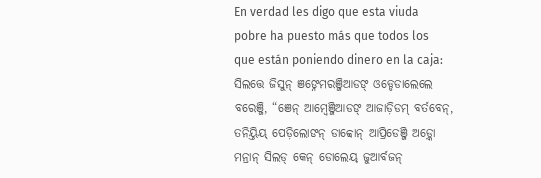En verdad les digo que esta viuda pobre ha puesto más que todos los que están poniendo dinero en la caja:
ସିଲତ୍ତେ ଜିସୁନ୍ ଞଙ୍ନେମରଞ୍ଜିଆଡଙ୍ ଓଡ୍ଡେଡାଲେଲେ ବରେଞ୍ଜି, “ଞେନ୍ ଆମ୍ୱେଞ୍ଜିଆଡଙ୍ ଆଜାଡ଼ିଡମ୍ ବର୍ତବେନ୍, ତନିୟ୍ତିୟ୍ ପେଡ଼ିଲୋଙନ୍ ଡାବ୍ବୋନ୍ ଆପ୍ରିଡେଞ୍ଜି ଅଡ଼୍କୋ ମନ୍ରାନ୍ ସିଲଡ୍ କେନ୍ ଡୋଲେୟ୍ ଜୁଆର୍ବଜନ୍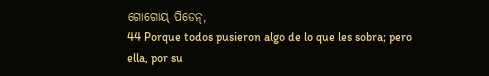ଗୋଗୋୟ୍ ପିଡେନ୍,
44 Porque todos pusieron algo de lo que les sobra; pero ella, por su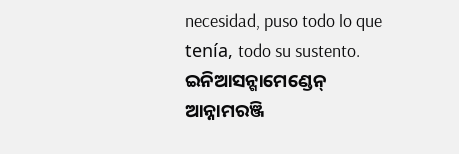necesidad, puso todo lo que tenía, todo su sustento.
ଇନିଆସନ୍ଗାମେଣ୍ଡେନ୍ ଆନ୍ନାମରଞ୍ଜି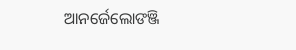ଆନର୍ଜେଲୋଙଞ୍ଜି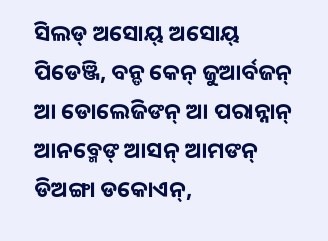ସିଲଡ୍ ଅସୋୟ୍ ଅସୋୟ୍ ପିଡେଞ୍ଜି, ବନ୍ଡ କେନ୍ ଜୁଆର୍ବଜନ୍ ଆ ଡୋଲେଜିଙନ୍ ଆ ପରାନ୍ନାନ୍ ଆନବ୍ମେଙ୍ ଆସନ୍ ଆମଙନ୍ ଡିଅଙ୍ଗା ଡକୋଏନ୍,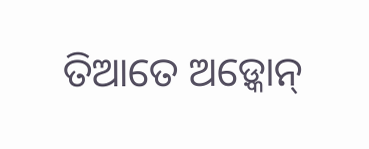ତିଆତେ ଅଡ଼୍କୋନ୍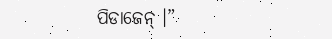ପିଡାଜେନ୍ ।”